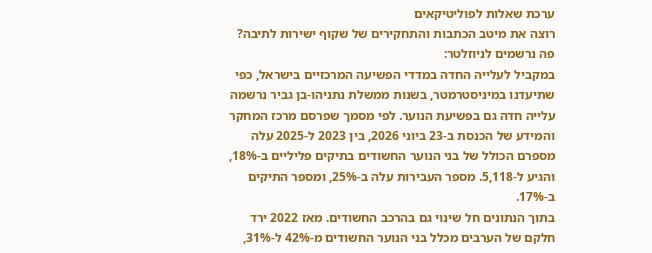ערכת שאלות לפוליטיקאים
רוצה את מיטב הכתבות והתחקירים של שקוף ישירות לתיבה? פה נרשמים לניוזלטר:
במקביל לעלייה החדה במדדי הפשיעה המרכזיים בישראל, כפי שתיעדנו במיניסטרמטר, בשנות ממשלת נתניהו-בן גביר נרשמה עלייה חדה גם בפשיעת הנוער. לפי מסמך שפרסם מרכז המחקר והמידע של הכנסת ב-23 ביוני 2026, בין 2023 ל-2025 עלה מספרם הכולל של בני הנוער החשודים בתיקים פליליים ב-18%, והגיע ל-5,118. מספר העבירות עלה ב-25%, ומספר התיקים ב-17%.
בתוך הנתונים חל שינוי גם בהרכב החשודים. מאז 2022 ירד חלקם של הערבים מכלל בני הנוער החשודים מ-42% ל-31%,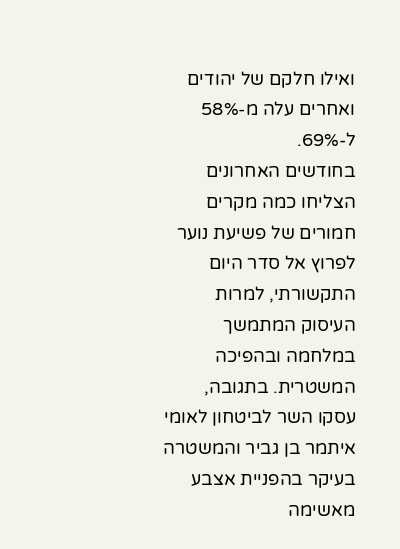ואילו חלקם של יהודים ואחרים עלה מ-58% ל-69%.
בחודשים האחרונים הצליחו כמה מקרים חמורים של פשיעת נוער לפרוץ אל סדר היום התקשורתי, למרות העיסוק המתמשך במלחמה ובהפיכה המשטרית. בתגובה, עסקו השר לביטחון לאומי איתמר בן גביר והמשטרה בעיקר בהפניית אצבע מאשימה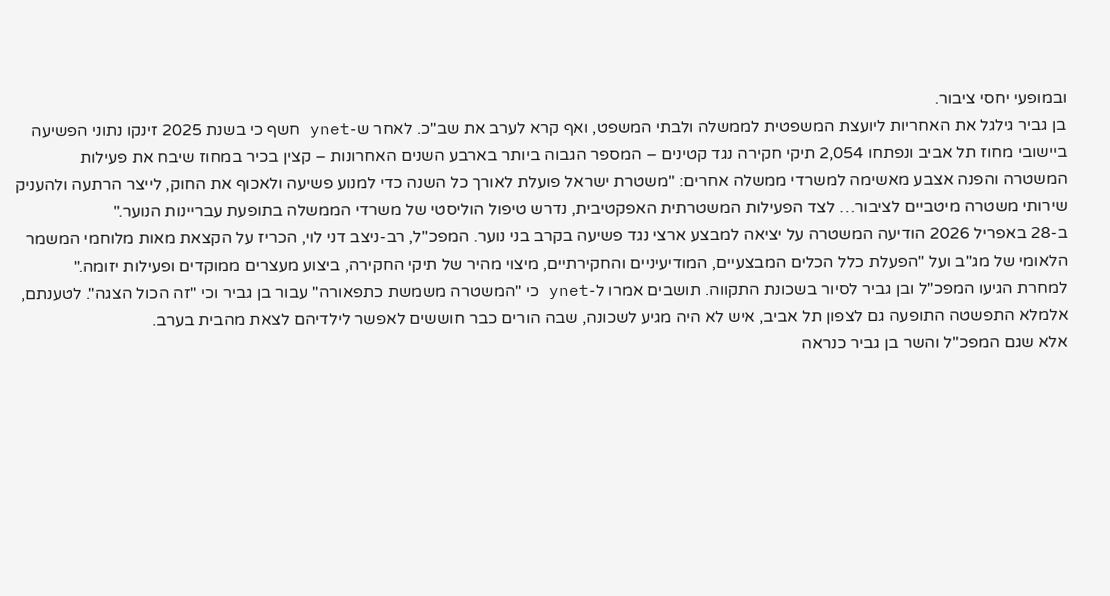ובמופעי יחסי ציבור.
בן גביר גילגל את האחריות ליועצת המשפטית לממשלה ולבתי המשפט, ואף קרא לערב את שב"כ. לאחר ש-ynet חשף כי בשנת 2025 זינקו נתוני הפשיעה ביישובי מחוז תל אביב ונפתחו 2,054 תיקי חקירה נגד קטינים – המספר הגבוה ביותר בארבע השנים האחרונות – קצין בכיר במחוז שיבח את פעילות המשטרה והפנה אצבע מאשימה למשרדי ממשלה אחרים: "משטרת ישראל פועלת לאורך כל השנה כדי למנוע פשיעה ולאכוף את החוק, לייצר הרתעה ולהעניק שירותי משטרה מיטביים לציבור… לצד הפעילות המשטרתית האפקטיבית, נדרש טיפול הוליסטי של משרדי הממשלה בתופעת עבריינות הנוער."
ב-28 באפריל 2026 הודיעה המשטרה על יציאה למבצע ארצי נגד פשיעה בקרב בני נוער. המפכ"ל, רב-ניצב דני לוי, הכריז על הקצאת מאות מלוחמי המשמר הלאומי של מג"ב ועל "הפעלת כלל הכלים המבצעיים, המודיעיניים והחקירתיים, מיצוי מהיר של תיקי החקירה, ביצוע מעצרים ממוקדים ופעילות יזומה."
למחרת הגיעו המפכ"ל ובן גביר לסיור בשכונת התקווה. תושבים אמרו ל-ynet כי "המשטרה משמשת כתפאורה" עבור בן גביר וכי "זה הכול הצגה". לטענתם, אלמלא התפשטה התופעה גם לצפון תל אביב, איש לא היה מגיע לשכונה, שבה הורים כבר חוששים לאפשר לילדיהם לצאת מהבית בערב.
אלא שגם המפכ"ל והשר בן גביר כנראה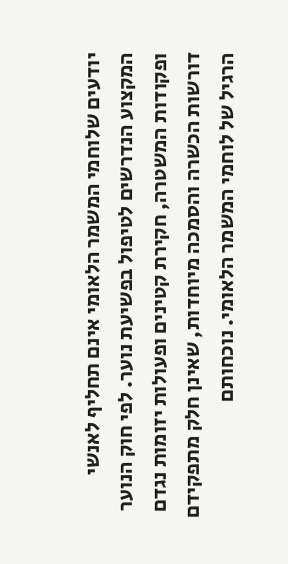יודעים שלוחמי המשמר הלאומי אינם תחליף לאנשי המקצוע הנדרשים לטיפול בפשיעת נוער. לפי חוק הנוער ופקודות המשטרה, חקירת קטינים ופעולות יזומות נגדם דורשות הכשרה והסמכה מיוחדות, שאינן חלק מתפקידם הרגיל של לוחמי המשמר הלאומי. נוכחותם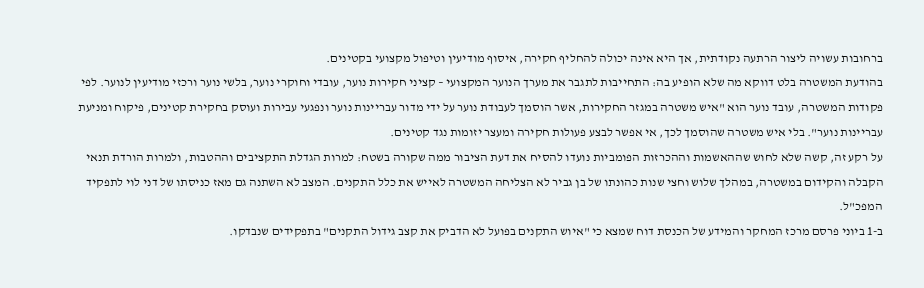ברחובות עשויה ליצור הרתעה נקודתית, אך היא אינה יכולה להחליף חקירה, איסוף מודיעין וטיפול מקצועי בקטינים.
בהודעת המשטרה בלט דווקא מה שלא הופיע בה: התחייבות לתגבר את מערך הנוער המקצועי – קציני חקירות נוער, עובדי וחוקרי נוער, בלשי נוער ורכזי מודיעין לנוער. לפי פקודות המשטרה, עובד נוער הוא "איש משטרה במגזר החקירות, אשר הוסמך לעבודת נוער על ידי מדור עבריינות נוער ונפגעי עבירות ועוסק בחקירת קטינים, פיקוח ומניעת עבריינות נוער". בלי איש משטרה שהוסמך לכך, אי אפשר לבצע פעולות חקירה ומעצר יזומות נגד קטינים.
על רקע זה, קשה שלא לחוש שההאשמות וההכרזות הפומביות נועדו להסיח את דעת הציבור ממה שקורה בשטח: למרות הגדלת התקציבים וההטבות, ולמרות הורדת תנאי הקבלה והקידום במשטרה, במהלך שלוש וחצי שנות כהונתו של בן גביר לא הצליחה המשטרה לאייש את כלל התקנים. המצב לא השתנה גם מאז כניסתו של דני לוי לתפקיד המפכ"ל.
ב-1 ביוני פרסם מרכז המחקר והמידע של הכנסת דוח שמצא כי "איוש התקנים בפועל לא הדביק את קצב גידול התקנים" בתפקידים שנבדקו.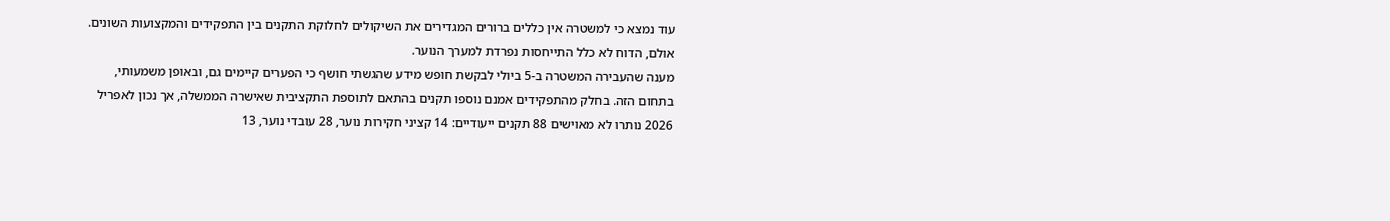עוד נמצא כי למשטרה אין כללים ברורים המגדירים את השיקולים לחלוקת התקנים בין התפקידים והמקצועות השונים. אולם, הדוח לא כלל התייחסות נפרדת למערך הנוער.
מענה שהעבירה המשטרה ב-5 ביולי לבקשת חופש מידע שהגשתי חושף כי הפערים קיימים גם, ובאופן משמעותי, בתחום הזה. בחלק מהתפקידים אמנם נוספו תקנים בהתאם לתוספת התקציבית שאישרה הממשלה, אך נכון לאפריל 2026 נותרו לא מאוישים 88 תקנים ייעודיים: 14 קציני חקירות נוער, 28 עובדי נוער, 13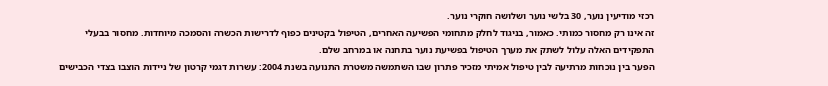רכזי מודיעין נוער, 30 בלשי נוער ושלושה חוקרי נוער.
זה אינו רק מחסור כמותי. כאמור, בניגוד לחלק מתחומי הפשיעה האחרים, הטיפול בקטינים כפוף לדרישות הכשרה והסמכה מיוחדות. מחסור בבעלי התפקידים האלה עלול לשתק את מערך הטיפול בפשיעת נוער בתחנה או במרחב שלם.
הפער בין נוכחות מרתיעה לבין טיפול אמיתי מזכיר פתרון שבו השתמשה משטרת התנועה בשנת 2004: עשרות דגמי קרטון של ניידות הוצבו בצדי הכבישים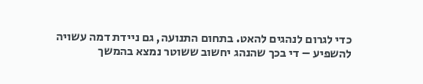כדי לגרום לנהגים להאט. בתחום התנועה, גם ניידת דמה עשויה להשפיע – די בכך שהנהג יחשוב ששוטר נמצא בהמשך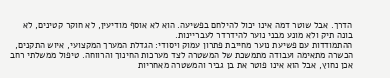הדרך. אבל שוטר דמה אינו יכול להילחם בפשיעה. הוא לא אוסף מודיעין, לא חוקר קטינים, לא בונה תיק ולא מונע מבני נוער להידרדר לעבריינות.
ההתמודדות עם פשיעת נוער מחייבת פתרון עמוק ויסודי: הגדלת המערך המקצועי, איוש התקנים, הכשרה מתאימה ועבודה מתמשכת של המשטרה לצד מערכות החינוך והרווחה. טיפול ממשלתי רחב אכן נחוץ, אבל הוא אינו פוטר את בן גביר והמשטרה מאחריות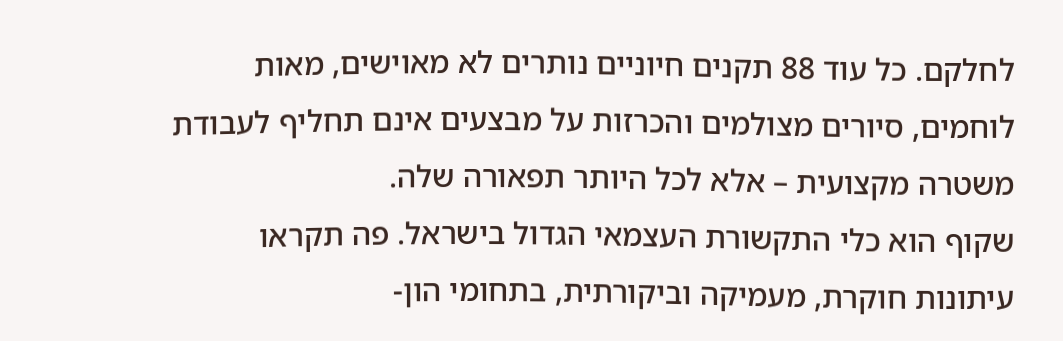לחלקם. כל עוד 88 תקנים חיוניים נותרים לא מאוישים, מאות לוחמים, סיורים מצולמים והכרזות על מבצעים אינם תחליף לעבודת משטרה מקצועית – אלא לכל היותר תפאורה שלה.
שקוף הוא כלי התקשורת העצמאי הגדול בישראל. פה תקראו עיתונות חוקרת, מעמיקה וביקורתית, בתחומי הון-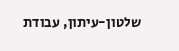שלטון-עיתון, עבודת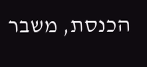הכנסת, משבר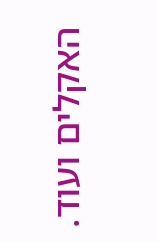האקלים ועוד.